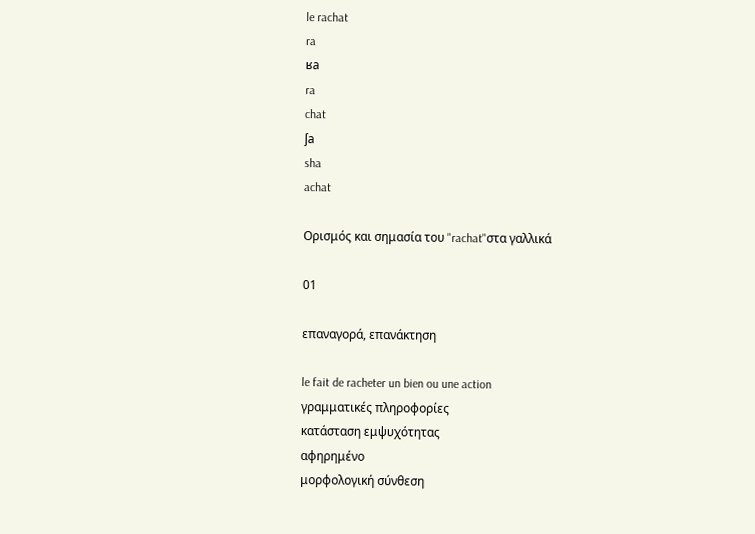le rachat
ra
ʁa
ra
chat
ʃa
sha
achat

Ορισμός και σημασία του "rachat"στα γαλλικά

01

επαναγορά, επανάκτηση

le fait de racheter un bien ou une action
γραμματικές πληροφορίες
κατάσταση εμψυχότητας
αφηρημένο
μορφολογική σύνθεση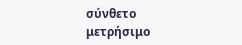σύνθετο
μετρήσιμο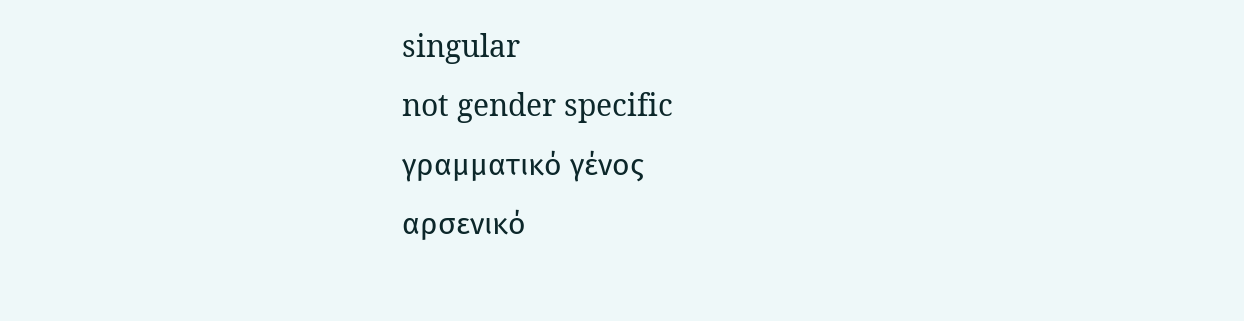singular
not gender specific
γραμματικό γένος
αρσενικό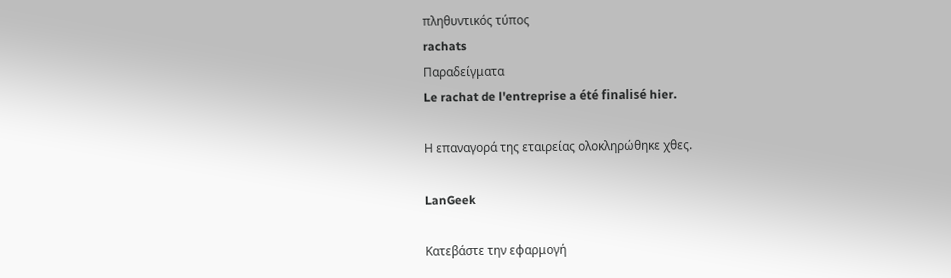πληθυντικός τύπος
rachats
Παραδείγματα
Le rachat de l'entreprise a été finalisé hier.

Η επαναγορά της εταιρείας ολοκληρώθηκε χθες.

LanGeek

Κατεβάστε την εφαρμογή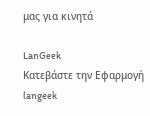μας για κινητά

LanGeek
Κατεβάστε την Εφαρμογή
langeek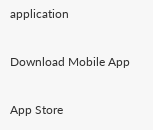application

Download Mobile App

App Store